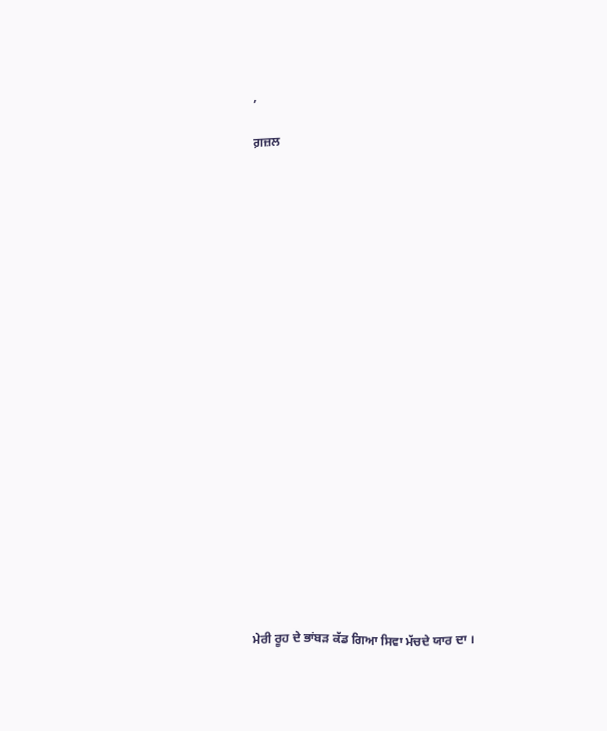,

ਗ਼ਜ਼ਲ





















ਮੇਰੀ ਰੂਹ ਦੇ ਭਾਂਬੜ ਕੱਡ ਗਿਆ ਸਿਵਾ ਮੱਚਦੇ ਯਾਰ ਦਾ ।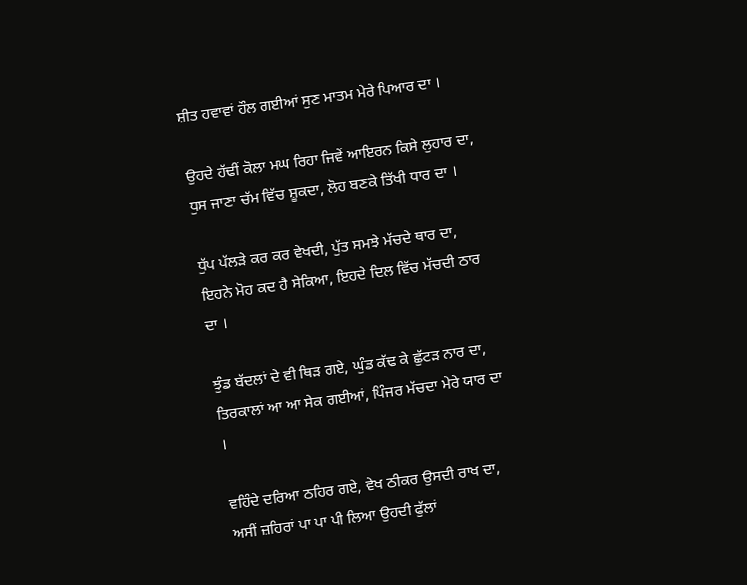ਸ਼ੀਤ ਹਵਾਵਾਂ ਹੌਲ ਗਈਆਂ ਸੁਣ ਮਾਤਮ ਮੇਰੇ ਪਿਆਰ ਦਾ ।

ਉਹਦੇ ਹੱਢੀਂ ਕੋਲਾ ਮਘ ਰਿਹਾ ਜਿਵੇਂ ਆਇਰਨ ਕਿਸੇ ਲੁਹਾਰ ਦਾ,
ਧੁਸ ਜਾਣਾ ਚੱਮ ਵਿੱਚ ਸ਼ੂਕਦਾ, ਲੋਹ ਬਣਕੇ ਤਿੱਖੀ ਧਾਰ ਦਾ ।

ਧੁੱਪ ਪੱਲੜੇ ਕਰ ਕਰ ਵੇਖਦੀ, ਪੁੱਤ ਸਮਝੇ ਮੱਚਦੇ ਥਾਰ ਦਾ,
ਇਹਨੇ ਮੋਹ ਕਦ ਹੈ ਸੇਕਿਆ, ਇਹਦੇ ਦਿਲ ਵਿੱਚ ਮੱਚਦੀ ਠਾਰ ਦਾ ।

ਝੁੰਡ ਬੱਦਲਾਂ ਦੇ ਵੀ ਥਿੜ ਗਏ, ਘੁੰਡ ਕੱਢ ਕੇ ਛੁੱਟੜ ਨਾਰ ਦਾ,
ਤਿਰਕਾਲਾਂ ਆ ਆ ਸੇਕ ਗਈਆਂ, ਪਿੰਜਰ ਮੱਚਦਾ ਮੇਰੇ ਯਾਰ ਦਾ ।

ਵਹਿੰਦੇ ਦਰਿਆ ਠਹਿਰ ਗਏ, ਵੇਖ ਠੀਕਰ ਉਸਦੀ ਰਾਖ ਦਾ,
ਅਸੀਂ ਜ਼ਹਿਰਾਂ ਪਾ ਪਾ ਪੀ ਲਿਆ ਉਹਦੀ ਫੁੱਲਾਂ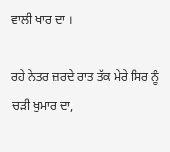ਵਾਲੀ ਖਾਰ ਦਾ ।

ਰਹੇ ਨੇਤਰ ਜ਼ਰਦੇ ਰਾਤ ਤੱਕ ਮੇਰੇ ਸਿਰ ਨੂੰ ਚੜੀ ਖੁਮਾਰ ਦਾ,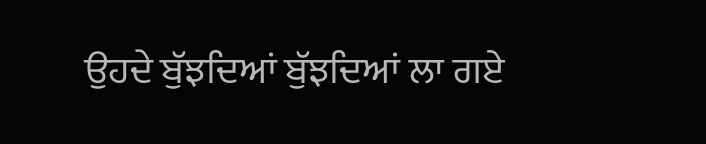ਉਹਦੇ ਬੁੱਝਦਿਆਂ ਬੁੱਝਦਿਆਂ ਲਾ ਗਏ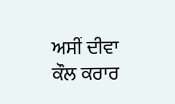ਅਸੀਂ ਦੀਵਾ ਕੌਲ ਕਰਾਰ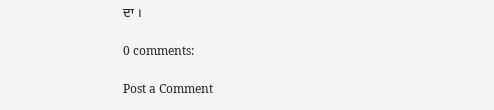ਦਾ ।

0 comments:

Post a Comment